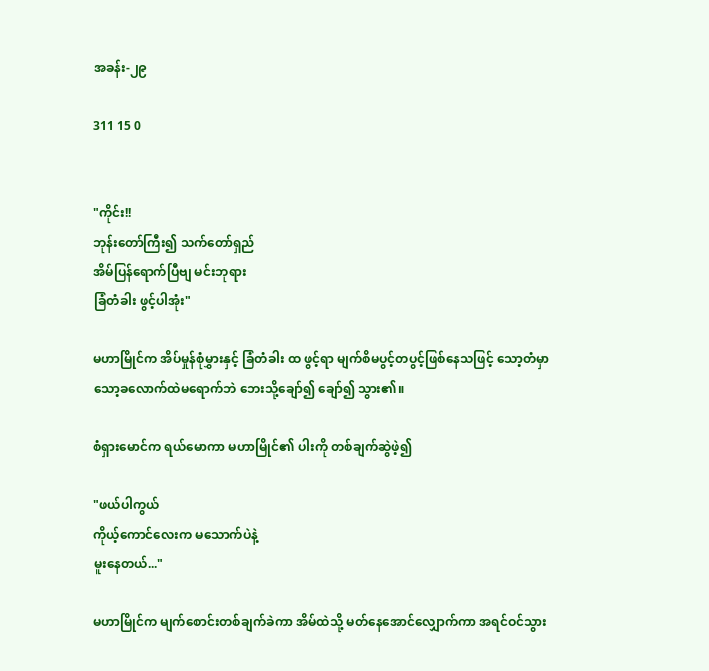အခန်း-၂၉

311 15 0


"ကိုင်း!!
ဘုန်းတော်ကြီး၍ သက်တော်ရှည်
အိမ်ပြန်ရောက်ပြီဗျ မင်းဘုရား
ခြံတံခါး ဖွင့်ပါအုံး"

မဟာမြိုင်က အိပ်မှုန်စုံမွှားနှင့် ခြံတံခါး ထ ဖွင့်ရာ မျက်စိမပွင့်တပွင့်ဖြစ်နေသဖြင့် သော့တံမှာ သော့ခလောက်ထဲမရောက်ဘဲ ဘေးသို့ချော်၍ ချော်၍ သွား၏။

စံရှားမောင်က ရယ်မောကာ မဟာမြိုင်၏ ပါးကို တစ်ချက်ဆွဲဖဲ့၍

"ဖယ်ပါကွယ်
ကိုယ့်ကောင်လေးက မသောက်ပဲနဲ့
မူးနေတယ်..."

မဟာမြိုင်က မျက်စောင်းတစ်ချက်ခဲကာ အိမ်ထဲသို့ မတ်နေအောင်လျှောက်ကာ အရင်ဝင်သွား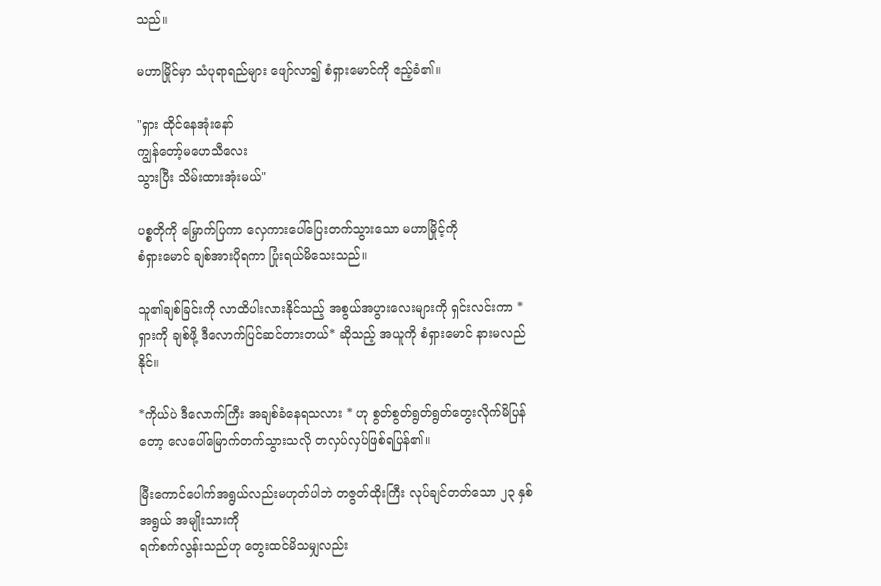သည်။

မဟာမြိုင်မှာ သံပုရာရည်များ ဖျော်လာ၍ စံရှားမောင်ကို ဧည့်ခံ၏။

"ရှား ထိုင်နေအုံးနော်
ကျွန်တော့်မဟေသီလေး
သွားပြီး သိမ်းထားအုံးမယ်"

ပစ္စတိုကို မြှောက်ပြကာ လှေကားပေါ်ပြေးတက်သွားသော မဟာမြိုင့်ကို
စံရှားမောင် ချစ်အားပိုရကာ ပြုံးရယ်မိသေးသည်။

သူ၏ချစ်ခြင်းကို လာထိပါးလားနိုင်သည့် အစွယ်အပွားလေးများကို ရှင်းလင်းကာ * ရှားကို ချစ်ဖို့ ဒီလောက်ပြင်ဆင်တားတယ်* ဆိုသည့် အယူကို စံရှားမောင် နားမလည်နိုင်။

*ကိုယ်ပဲ ဒီလောက်ကြီး အချစ်ခံနေရသလား * ဟု စွတ်စွတ်ရွတ်ရွတ်တွေးလိုက်မိပြန်တော့ လေပေါ်မြောက်တက်သွားသလို တလှပ်လှပ်ဖြစ်ရပြန်၏။

မြီးကောင်ပေါက်အရွယ်လည်းမဟုတ်ပါဘဲ တဇွတ်ထိုးကြီး လုပ်ချင်တတ်သော ၂၃ နှစ်အရွယ် အမျိုးသားကို
ရက်စက်လွန်းသည်ဟု တွေးထင်မိသမျှလည်း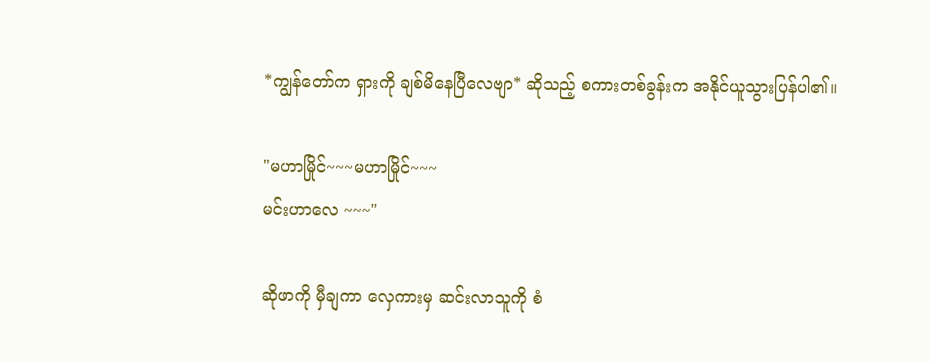*ကျွန်တော်က ရှားကို ချစ်မိနေပြီလေဗျာ* ဆိုသည့် စကားတစ်ခွန်းက အနိုင်ယူသွားပြန်ပါ၏။

"မဟာမြိုင်~~~မဟာမြိုင်~~~
မင်းဟာလေ ~~~"

ဆိုဖာကို မှီချကာ လှေကားမှ ဆင်းလာသူကို စံ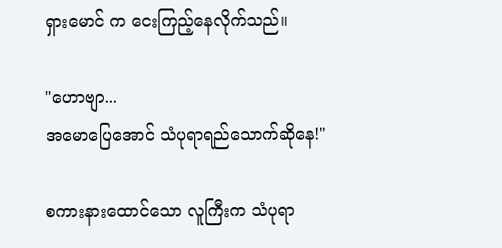ရှားမောင် က ငေးကြည့်နေလိုက်သည်။

"ဟောဗျာ...
အမောပြေအောင် သံပုရာရည်သောက်ဆိုနေ!"

စကားနားထောင်သော လူကြီးက သံပုရာ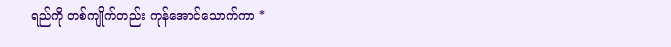ရည်ကို တစ်ကျိုက်တည်း ကုန်အောင်သောက်ကာ *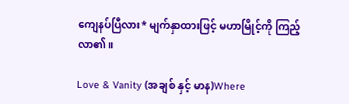ကျေနပ်ပြီလား* မျက်နှာထားဖြင့် မဟာမြိုင့်ကို ကြည့်လာ၏။

Love & Vanity (အချစ် နှင့် မာန)Where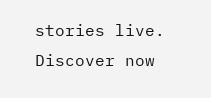stories live. Discover now